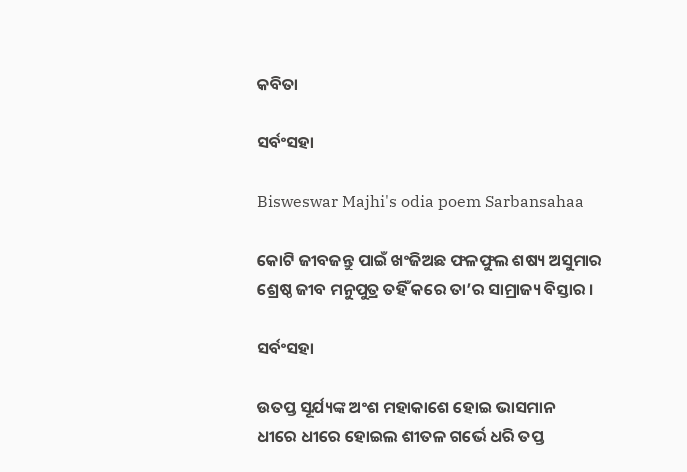କବିତା

ସର୍ବଂସହା

Bisweswar Majhi's odia poem Sarbansahaa

କୋଟି ଜୀବଜନ୍ତୁ ପାଇଁ ଖଂଜିଅଛ ଫଳଫୁଲ ଶଷ୍ୟ ଅସୁମାର
ଶ୍ରେଷ୍ଠ ଜୀବ ମନୁପୁତ୍ର ତହିଁ କରେ ତା’ର ସାମ୍ରାଜ୍ୟ ବିସ୍ତାର ।

ସର୍ବଂସହା

ଉତପ୍ତ ସୂର୍ଯ୍ୟଙ୍କ ଅଂଶ ମହାକାଶେ ହୋଇ ଭାସମାନ
ଧୀରେ ଧୀରେ ହୋଇଲ ଶୀତଳ ଗର୍ଭେ ଧରି ତପ୍ତ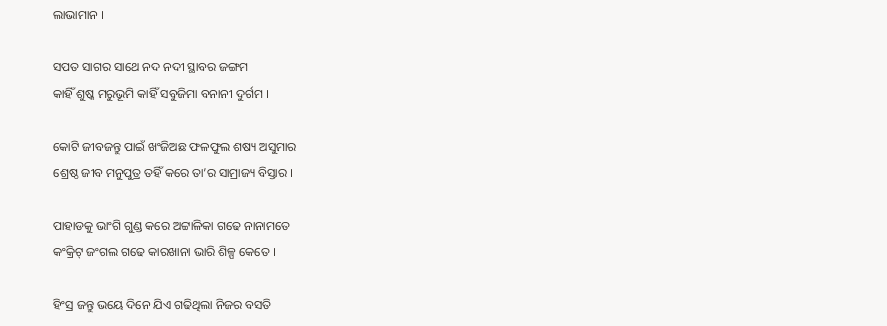ଲାଭାମାନ ।

ସପତ ସାଗର ସାଥେ ନଦ ନଦୀ ସ୍ଥାବର ଜଙ୍ଗମ
କାହିଁ ଶୁଷ୍କ ମରୁଭୂମି କାହିଁ ସବୁଜିମା ବନାନୀ ଦୁର୍ଗମ ।

କୋଟି ଜୀବଜନ୍ତୁ ପାଇଁ ଖଂଜିଅଛ ଫଳଫୁଲ ଶଷ୍ୟ ଅସୁମାର
ଶ୍ରେଷ୍ଠ ଜୀବ ମନୁପୁତ୍ର ତହିଁ କରେ ତା’ର ସାମ୍ରାଜ୍ୟ ବିସ୍ତାର ।

ପାହାଡକୁ ଭାଂଗି ଗୁଣ୍ଡ କରେ ଅଟ୍ଟାଳିକା ଗଢେ ନାନାମତେ
କଂକ୍ରିଟ୍ ଜଂଗଲ ଗଢେ କାରଖାନା ଭାରି ଶିଳ୍ପ କେତେ ।

ହିଂସ୍ର ଜନ୍ତୁ ଭୟେ ଦିନେ ଯିଏ ଗଢିଥିଲା ନିଜର ବସତି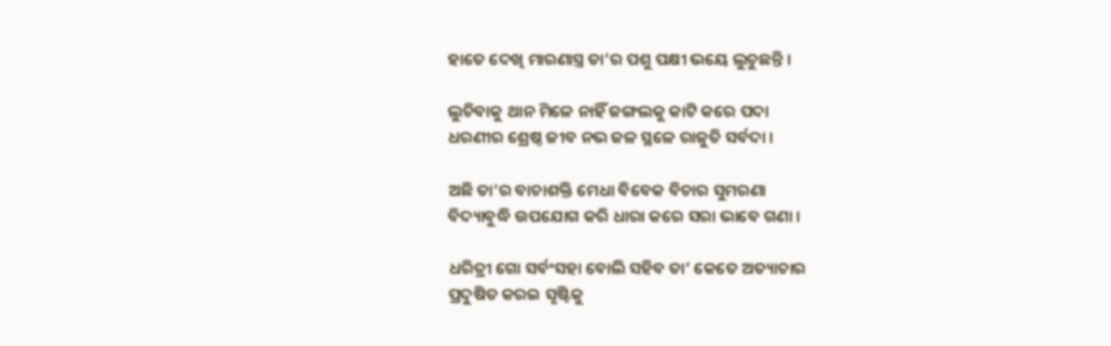ହାତେ ଦେଖି ମାରଣାସ୍ତ୍ର ତା’ର ପଶୁ ପକ୍ଷୀ ଭୟେ ଲୁଚୁଛନ୍ତି ।

ଲୁଚିବାକୁ ଥାନ ମିଳେ ନାହିଁ ଜଙ୍ଗଲକୁ କାଟି କରେ ପଦା
ଧରଣୀର ଶ୍ରେଷ୍ଠ ଜୀବ ନଭ ଜଳ ସ୍ଥଳେ ରାଜୁତି ସର୍ବଦା ।

ଅଛି ତା’ର ବାଚାଶକ୍ତି ମେଧା ବିବେକ ବିଚାର ସୁମରଣା
ବିଦ୍ୟାବୁଦ୍ଧି ଉପଯୋଗ କରି ଧାରା କରେ ସରା ଭାବେ ଗଣା ।

ଧରିତ୍ରୀ ଗୋ ସର୍ବଂସହା ବୋଲି ସହିବ ତା’ କେତେ ଅତ୍ୟାଚାର
ପ୍ରଦୁଷିତ କରଇ ସୃଷ୍ଟିକୁ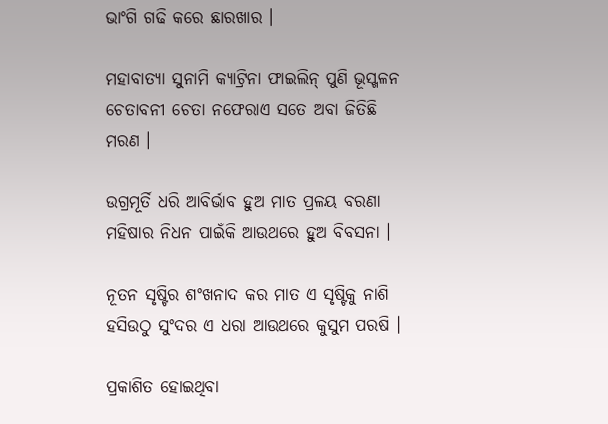ଭାଂଗି ଗଢି କରେ ଛାରଖାର ।

ମହାବାତ୍ୟା ସୁନାମି କ୍ୟାଟ୍ରିନା ଫାଇଲିନ୍ ପୁଣି ଭୂସ୍ଖଳନ
ଚେତାବନୀ ଚେତା ନଫେରାଏ ସତେ ଅବା ଜିତିଛି ମରଣ ।

ଉଗ୍ରମୂର୍ତି ଧରି ଆବିର୍ଭାବ ହୁଅ ମାତ ପ୍ରଳୟ ବରଣା
ମହିଷାର ନିଧନ ପାଇଁକି ଆଉଥରେ ହୁଅ ବିବସନା ।

ନୂତନ ସୃଷ୍ଟିର ଶଂଖନାଦ କର ମାତ ଏ ସୃଷ୍ଟିକୁ ନାଶି
ହସିଉଠୁ ସୁଂଦର ଏ ଧରା ଆଉଥରେ କୁସୁମ ପରଷି ।

ପ୍ରକାଶିତ ହୋଇଥିବା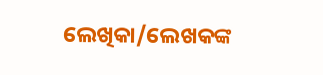ଲେଖିକା/ଲେଖକଙ୍କ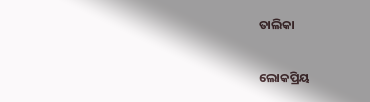ତାଲିକା

ଲୋକପ୍ରିୟ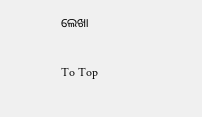ଲେଖା

To Top